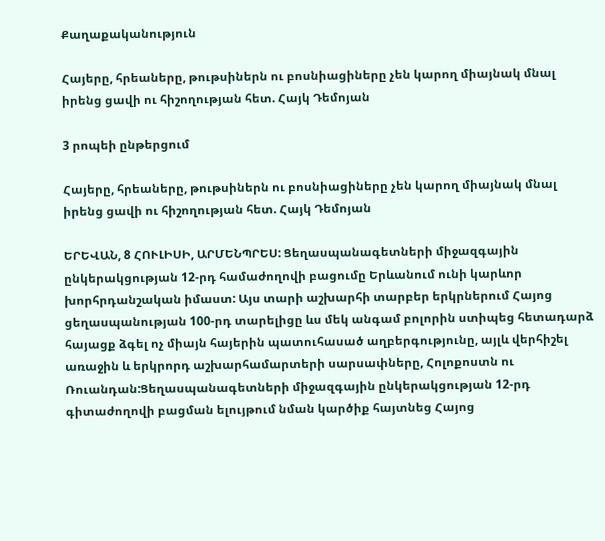Քաղաքականություն

Հայերը, հրեաները, թութսիներն ու բոսնիացիները չեն կարող միայնակ մնալ իրենց ցավի ու հիշողության հետ. Հայկ Դեմոյան

3 րոպեի ընթերցում

Հայերը, հրեաները, թութսիներն ու բոսնիացիները չեն կարող միայնակ մնալ իրենց ցավի ու հիշողության հետ. Հայկ Դեմոյան

ԵՐԵՎԱՆ, 8 ՀՈՒԼԻՍԻ, ԱՐՄԵՆՊՐԵՍ: Ցեղասպանագետների միջազգային ընկերակցության 12-րդ համաժողովի բացումը Երևանում ունի կարևոր խորհրդանշական իմաստ: Այս տարի աշխարհի տարբեր երկրներում Հայոց ցեղասպանության 100-րդ տարելիցը ևս մեկ անգամ բոլորին ստիպեց հետադարձ հայացք ձգել ոչ միայն հայերին պատուհասած աղբերգությունը, այլև վերհիշել առաջին և երկրորդ աշխարհամարտերի սարսափները, Հոլոքոստն ու Ռուանդան:Ցեղասպանագետների միջազգային ընկերակցության 12-րդ գիտաժողովի բացման ելույթում նման կարծիք հայտնեց Հայոց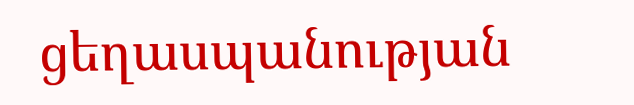ցեղասպանության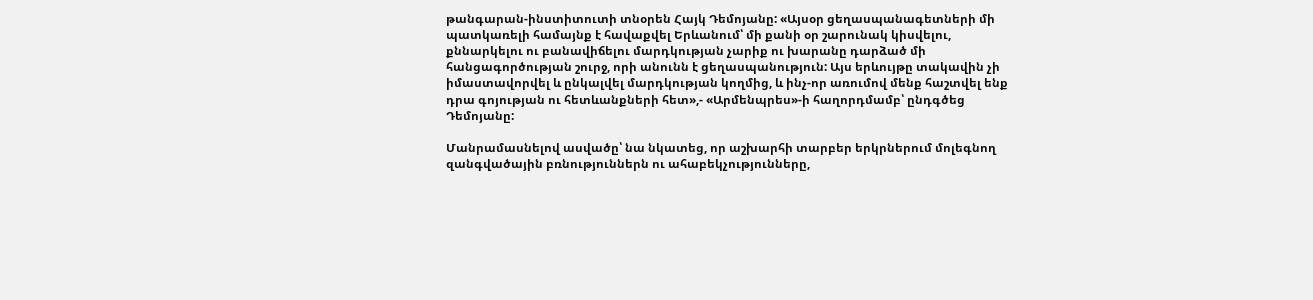թանգարան-ինստիտուտի տնօրեն Հայկ Դեմոյանը: «Այսօր ցեղասպանագետների մի պատկառելի համայնք է հավաքվել Երևանում՝ մի քանի օր շարունակ կիսվելու, քննարկելու ու բանավիճելու մարդկության չարիք ու խարանը դարձած մի հանցագործության շուրջ, որի անունն է ցեղասպանություն: Այս երևույթը տակավին չի իմաստավորվել և ընկալվել մարդկության կողմից, և ինչ-որ առումով մենք հաշտվել ենք դրա գոյության ու հետևանքների հետ»,- «Արմենպրես»-ի հաղորդմամբ՝ ընդգծեց Դեմոյանը:

Մանրամասնելով ասվածը՝ նա նկատեց, որ աշխարհի տարբեր երկրներում մոլեգնող զանգվածային բռնություններն ու ահաբեկչությունները,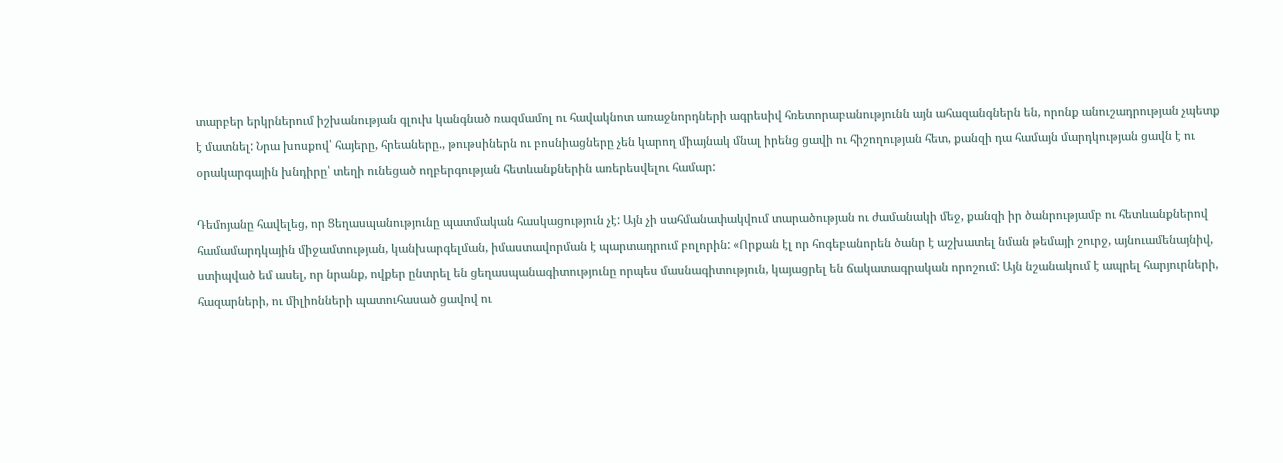տարբեր երկրներում իշխանության գլուխ կանգնած ռազմամոլ ու հավակնոտ առաջնորդների ագրեսիվ հռետորաբանությունն այն ահազանգներն են, որոնք անուշադրության չպետք է մատնել: Նրա խոսքով՝ հայերը, հրեաները., թութսիներն ու բոսնիացները չեն կարող միայնակ մնալ իրենց ցավի ու հիշողության հետ, քանզի դա համայն մարդկության ցավն է ու օրակարգային խնդիրը՝ տեղի ունեցած ողբերգության հետևանքներին առերեսվելու համար:

Դեմոյանը հավելեց, որ Ցեղասպանությունը պատմական հասկացություն չէ: Այն չի սահմանափակվում տարածության ու ժամանակի մեջ, քանզի իր ծանրությամբ ու հետևանքներով համամարդկային միջամտության, կանխարգելման, իմաստավորման է պարտադրում բոլորին: «Որքան էլ որ հոգեբանորեն ծանր է աշխատել նման թեմայի շուրջ, այնուամենայնիվ, ստիպված եմ ասել, որ նրանք, ովքեր ընտրել են ցեղասպանագիտությունը որպես մասնագիտություն, կայացրել են ճակատագրական որոշում: Այն նշանակում է ապրել հարյուրների, հազարների, ու միլիոնների պատուհասած ցավով ու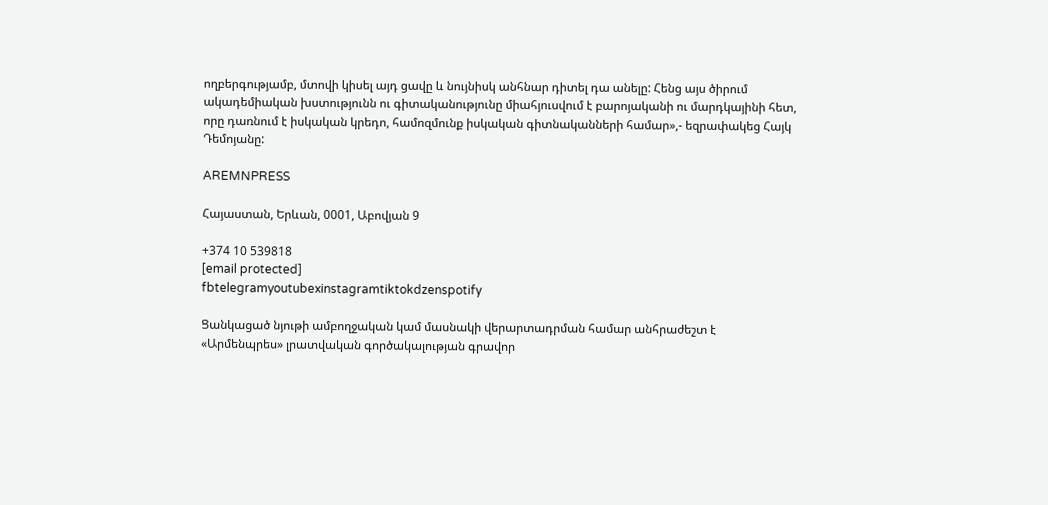ողբերգությամբ, մտովի կիսել այդ ցավը և նույնիսկ անհնար դիտել դա անելը: Հենց այս ծիրում ակադեմիական խստությունն ու գիտականությունը միահյուսվում է բարոյականի ու մարդկայինի հետ, որը դառնում է իսկական կրեդո, համոզմունք իսկական գիտնականների համար»,- եզրափակեց Հայկ Դեմոյանը:

AREMNPRESS

Հայաստան, Երևան, 0001, Աբովյան 9

+374 10 539818
[email protected]
fbtelegramyoutubexinstagramtiktokdzenspotify

Ցանկացած նյութի ամբողջական կամ մասնակի վերարտադրման համար անհրաժեշտ է «Արմենպրես» լրատվական գործակալության գրավոր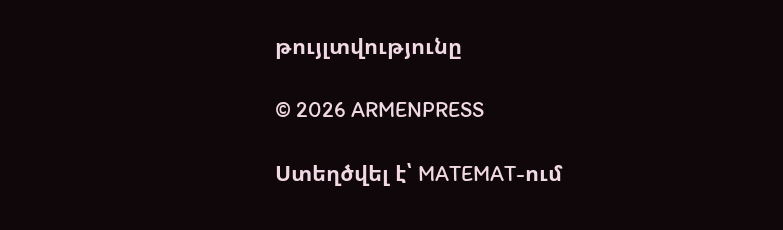թույլտվությունը

© 2026 ARMENPRESS

Ստեղծվել է՝ MATEMAT-ում